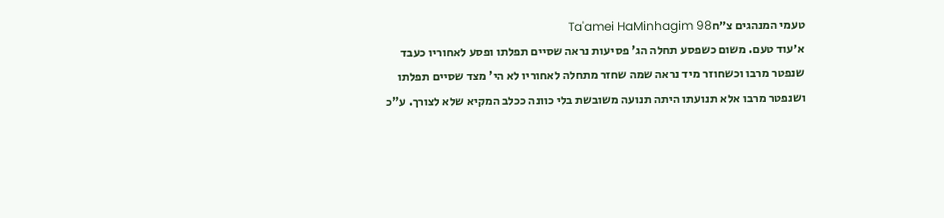טעמי המנהגים צ״חTa'amei HaMinhagim 98
א׳עוד טעם. משום כשפסע תחלה הג' פסיעות נראה שסיים תפלתו ופסע לאחוריו כעבד שנפטר מרבו וכשחוזר מיד נראה שמה שחזר מתחלה לאחוריו לא הי' מצד שסיים תפלתו ושנפטר מרבו אלא תנועתו היתה תנועה משובשת בלי כוונה ככלב המקיא שלא לצורך. ע"כ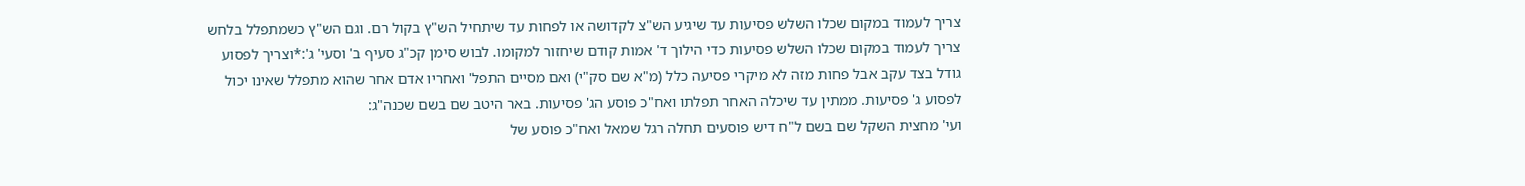צריך לעמוד במקום שכלו השלש פסיעות עד שיגיע הש"צ לקדושה או לפחות עד שיתחיל הש"ץ בקול רם. וגם הש"ץ כשמתפלל בלחש צריך לעמוד במקום שכלו השלש פסיעות כדי הילוך ד' אמות קודם שיחזור למקומו. לבוש סימן קכ"ג סעיף ב' וסעי' ג':*וצריך לפסוע גודל בצד עקב אבל פחות מזה לא מיקרי פסיעה כלל (מ"א שם סק"י) ואם מסיים התפל' ואחריו אדם אחר שהוא מתפלל שאינו יכול לפסוע ג' פסיעות. ממתין עד שיכלה האחר תפלתו ואח"כ פוסע הג' פסיעות. באר היטב שם בשם שכנה"ג:
ועי' מחצית השקל שם בשם ל"ח דיש פוסעים תחלה רגל שמאל ואח"כ פוסע של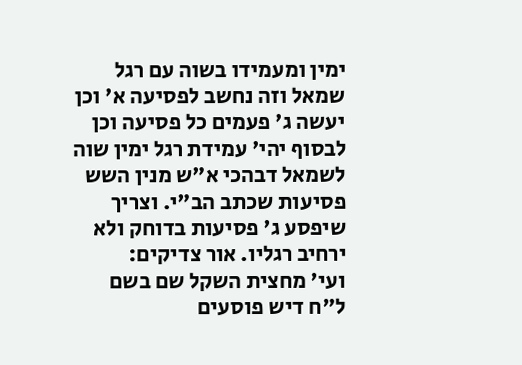ימין ומעמידו בשוה עם רגל שמאל וזה נחשב לפסיעה א' וכן יעשה ג' פעמים כל פסיעה וכן לבסוף יהי' עמידת רגל ימין שוה לשמאל דבהכי א"ש מנין השש פסיעות שכתב הב"י. וצריך שיפסע ג' פסיעות בדוחק ולא ירחיב רגליו. אור צדיקים:
ועי' מחצית השקל שם בשם ל"ח דיש פוסעים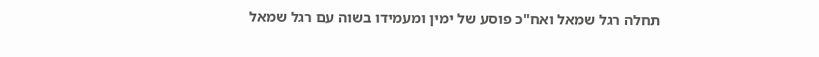תחלה רגל שמאל ואח"כ פוסע של ימין ומעמידו בשוה עם רגל שמאל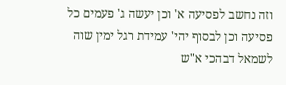וזה נחשב לפסיעה א' וכן יעשה ג' פעמים כל פסיעה וכן לבסוף יהי' עמידת רגל ימין שוה לשמאל דבהכי א"ש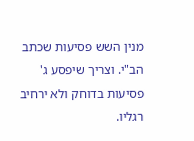מנין השש פסיעות שכתב הב"י. וצריך שיפסע ג' פסיעות בדוחק ולא ירחיב רגליו.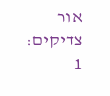אור צדיקים:
1